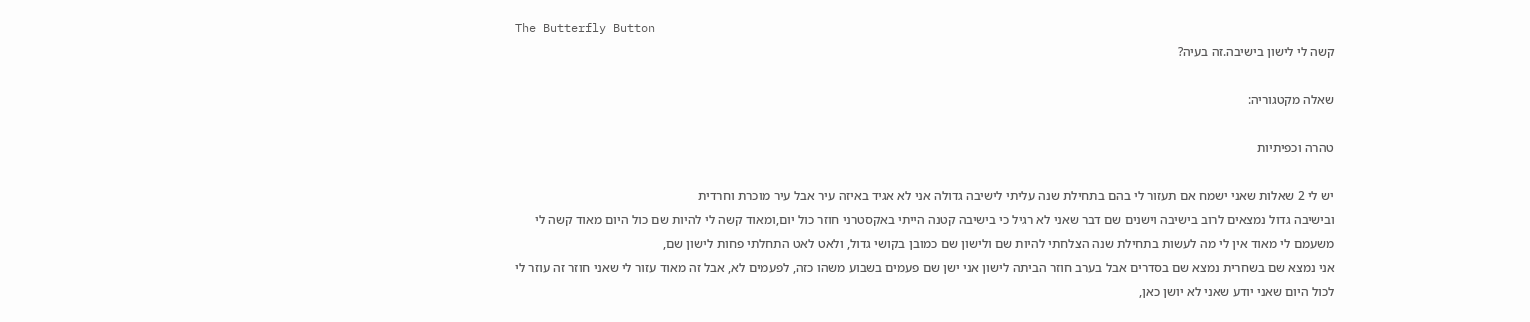The Butterfly Button
קשה לי לישון בישיבה.זה בעיה?

שאלה מקטגוריה:

טהרה וכפיתיות

יש לי 2 שאלות שאני ישמח אם תעזור לי בהם בתחילת שנה עליתי לישיבה גדולה אני לא אגיד באיזה עיר אבל עיר מוכרת וחרדית
ובישיבה גדול נמצאים לרוב בישיבה וישנים שם דבר שאני לא רגיל כי בישיבה קטנה הייתי באקסטרני חוזר כול יום,ומאוד קשה לי להיות שם כול היום מאוד קשה לי משעמם לי מאוד אין לי מה לעשות בתחילת שנה הצלחתי להיות שם ולישון שם כמובן בקושי גדול, ולאט לאט התחלתי פחות לישון שם,
אני נמצא שם בשחרית נמצא שם בסדרים אבל בערב חוזר הביתה לישון אני ישן שם פעמים בשבוע משהו כזה, לפעמים לא, אבל זה מאוד עזור לי שאני חוזר זה עוזר לי לכול היום שאני יודע שאני לא יושן כאן,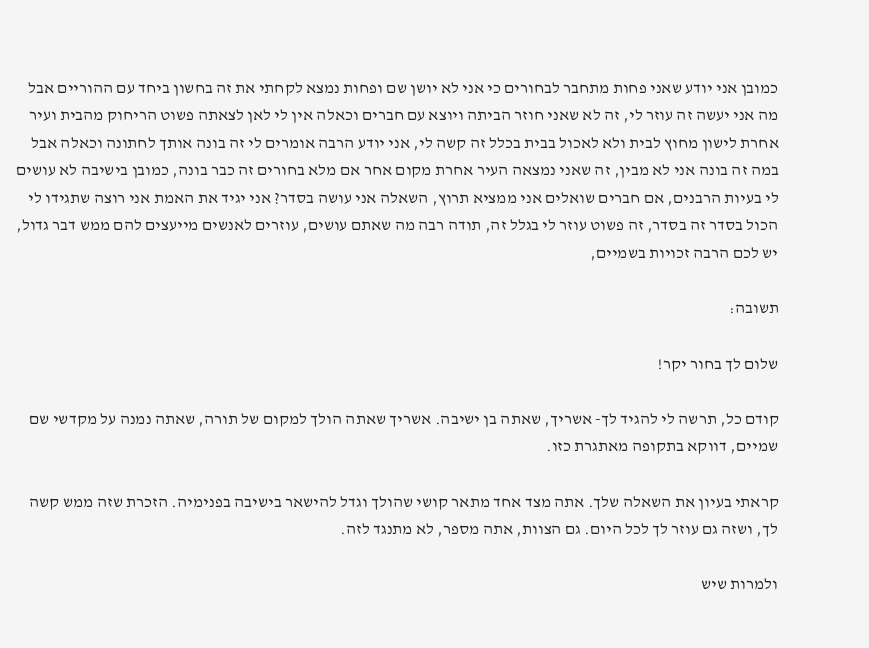כמובן אני יודע שאני פחות מתחבר לבחורים כי אני לא יושן שם ופחות נמצא לקחתי את זה בחשון ביחד עם ההוריים אבל מה אני יעשה זה עוזר לי, זה לא שאני חוזר הביתה ויוצא עם חברים וכאלה אין לי לאן לצאתה פשוט הריחוק מהבית ועיר אחרת לישון מחוץ לבית ולא לאכול בבית בכלל זה קשה לי, אני יודע הרבה אומרים לי זה בונה אותך לחתונה וכאלה אבל במה זה בונה אני לא מבין, זה שאני נמצאה העיר אחרת מקום אחר אם מלא בחורים זה כבר בונה, כמובן בישיבה לא עושים לי בעיות הרבנים, אם חברים שואלים אני ממציא תרוץ, השאלה אני עושה בסדר? אני יגיד את האמת אני רוצה שתגידו לי הכול בסדר זה בסדר, זה פשוט עוזר לי בגלל זה, תודה רבה מה שאתם עושים, עוזרים לאנשים מייעצים להם ממש דבר גדול, יש לכם הרבה זכויות בשמיים,

תשובה:

שלום לך בחור יקר!

קודם כל, תרשה לי להגיד לך- אשריך, שאתה בן ישיבה. אשריך שאתה הולך למקום של תורה, שאתה נמנה על מקדשי שם שמיים, דווקא בתקופה מאתגרת כזו.

קראתי בעיון את השאלה שלך. אתה מצד אחד מתאר קושי שהולך וגדל להישאר בישיבה בפנימיה. הזכרת שזה ממש קשה לך, ושזה גם עוזר לך לכל היום. גם הצוות, אתה מספר, לא מתנגד לזה.

ולמרות שיש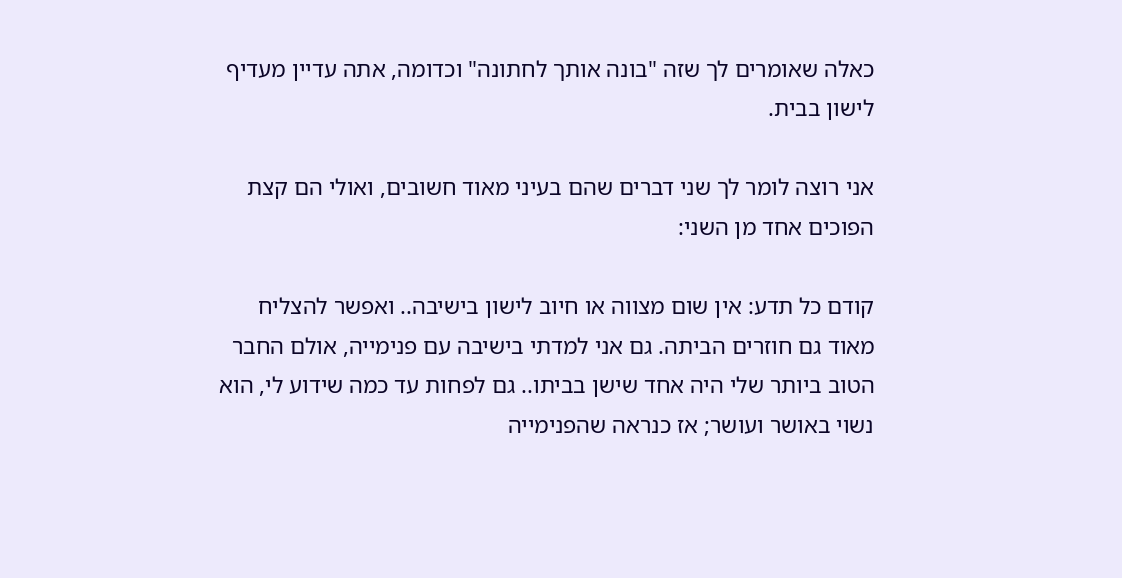כאלה שאומרים לך שזה "בונה אותך לחתונה" וכדומה, אתה עדיין מעדיף לישון בבית.

אני רוצה לומר לך שני דברים שהם בעיני מאוד חשובים, ואולי הם קצת הפוכים אחד מן השני:

קודם כל תדע: אין שום מצווה או חיוב לישון בישיבה.. ואפשר להצליח מאוד גם חוזרים הביתה. גם אני למדתי בישיבה עם פנימייה, אולם החבר הטוב ביותר שלי היה אחד שישן בביתו.. גם לפחות עד כמה שידוע לי, הוא נשוי באושר ועושר; אז כנראה שהפנימייה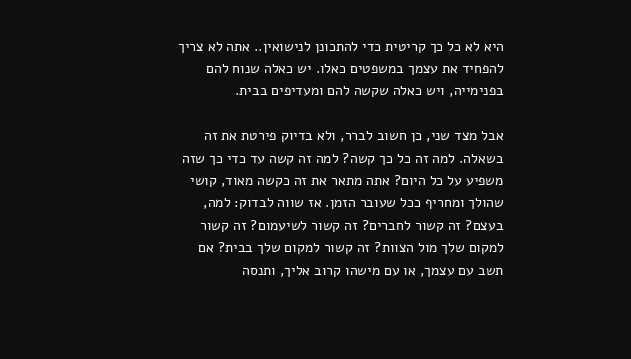היא לא כל כך קריטית כדי להתכונן לנישואין.. אתה לא צריך להפחיד את עצמך במשפטים כאלו. יש כאלה שנוח להם בפנימייה, ויש כאלה שקשה להם ומעדיפים בבית.

אבל מצד שני, כן חשוב לברר, ולא בדיוק פירטת את זה בשאלה. למה זה כל כך קשה? למה זה קשה עד כדי כך שזה משפיע על כל היום? אתה מתאר את זה כקשה מאוד, קושי שהולך ומחריף ככל שעובר הזמן. אז שווה לבדוק: למה, בעצם? זה קשור לחברים? זה קשור לשיעמום? זה קשור למקום שלך מול הצוות? זה קשור למקום שלך בבית? אם תשב עם עצמך, או עם מישהו קרוב אליך, ותנסה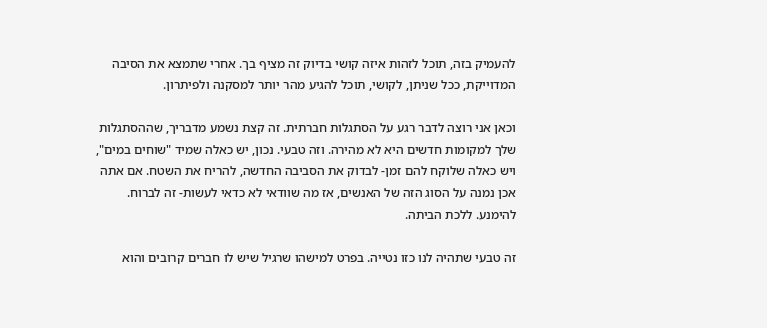להעמיק בזה, תוכל לזהות איזה קושי בדיוק זה מציף בך. אחרי שתמצא את הסיבה המדוייקת, ככל שניתן, לקושי, תוכל להגיע מהר יותר למסקנה ולפיתרון.

וכאן אני רוצה לדבר רגע על הסתגלות חברתית. זה קצת נשמע מדבריך, שההסתגלות שלך למקומות חדשים היא לא מהירה. וזה טבעי. נכון, יש כאלה שמיד "שוחים במים", ויש כאלה שלוקח להם זמן- לבדוק את הסביבה החדשה, להריח את השטח. אם אתה אכן נמנה על הסוג הזה של האנשים, אז מה שוודאי לא כדאי לעשות- זה לברוח. להימנע. ללכת הביתה.

זה טבעי שתהיה לנו כזו נטייה. בפרט למישהו שרגיל שיש לו חברים קרובים והוא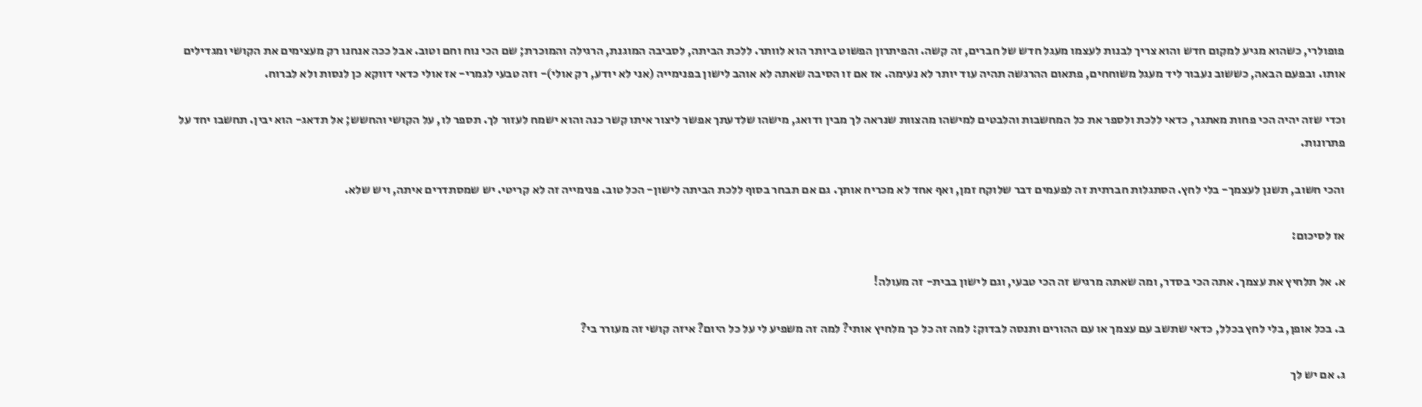פופולרי, כשהוא מגיע למקום חדש והוא צריך לבנות לעצמו מעגל חדש של חברים, זה קשה. והפיתרון הפשוט ביותר הוא לוותר. ללכת הביתה, לסביבה המוגנת, הרגילה והמוכרת; שם הכי נוח וחם וטוב. אבל ככה אנחנו רק מעצימים את הקושי ומגדילים אותו. ובפעם הבאה, כששוב נעבור ליד מעגל משוחחים, פתאום ההרגשה תהיה עוד יותר לא נעימה. אז אם זו הסיבה שאתה לא אוהב לישון בפנימייה (אני לא יודע, רק אולי)- וזה טבעי לגמרי- אז אולי כדאי דווקא כן לנסות ולא לברוח.

וכדי שזה יהיה הכי פחות מאתגר, כדאי ללכת ולספר את כל המחשבות והלבטים למישהו מהצוות שנראה לך מבין ודואג, מישהו שלדעתך אפשר ליצור איתו קשר כנה והוא ישמח לעזור לך. תספר לו, על הקושי והחשש; אל תדאג- הוא יבין. תחשבו יחד על פתרונות.

והכי חשוב, תשנן לעצמך- בלי לחץ. הסתגלות חברתית זה לפעמים דבר שלוקח זמן, ואף אחד לא מכריח אותך. גם אם תבחר בסוף ללכת הביתה לישון- הכל טוב. פנימייה זה לא קריטי. יש שמסתדרים איתה, ויש שלא.

אז לסיכום:

א. אל תלחיץ את עצמך. אתה הכי בסדר, ומה שאתה מרגיש זה הכי טבעי, וגם לישון בבית- זה מעולה!

ב. בכל אופן, בלי לחץ בכלל, כדאי שתשב עם עצמך או עם ההורים ותנסה לבדוק: למה זה כל כך מלחיץ אותי? למה זה משפיע לי על כל היום? איזה קושי זה מעורר בי?

ג. אם יש לך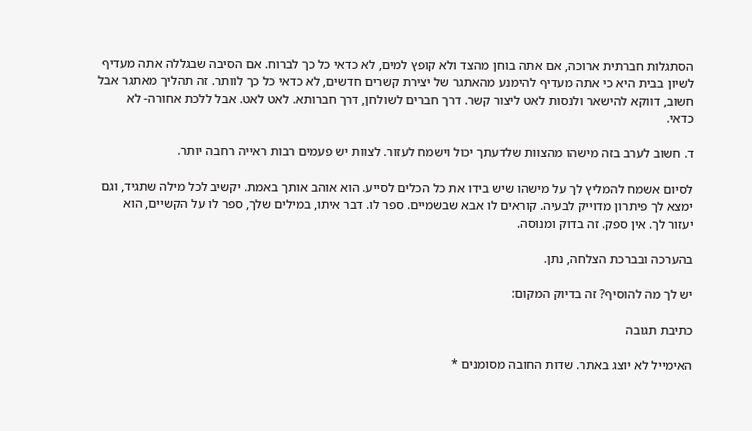הסתגלות חברתית ארוכה, אם אתה בוחן מהצד ולא קופץ למים, לא כדאי כל כך לברוח. אם הסיבה שבגללה אתה מעדיף לשיון בבית היא כי אתה מעדיף להימנע מהאתגר של יצירת קשרים חדשים, לא כדאי כל כך לוותר. זה תהליך מאתגר אבל חשוב, דווקא להישאר ולנסות לאט ליצור קשר. דרך חברים לשולחן, דרך חברותא. לאט לאט. אבל ללכת אחורה- לא כדאי.

ד. חשוב לערב בזה מישהו מהצוות שלדעתך יכול וישמח לעזור. לצוות יש פעמים רבות ראייה רחבה יותר.

לסיום אשמח להמליץ לך על מישהו שיש בידו את כל הכלים לסייע. הוא אוהב אותך באמת. יקשיב לכל מילה שתגיד, וגם ימצא לך פיתרון מדוייק לבעיה. קוראים לו אבא שבשמיים. ספר לו. דבר איתו, במילים שלך, ספר לו על הקשיים, הוא יעזור לך. אין ספק. זה בדוק ומנוסה.

בהערכה ובברכת הצלחה, נתן.

יש לך מה להוסיף? זה בדיוק המקום:

כתיבת תגובה

האימייל לא יוצג באתר. שדות החובה מסומנים *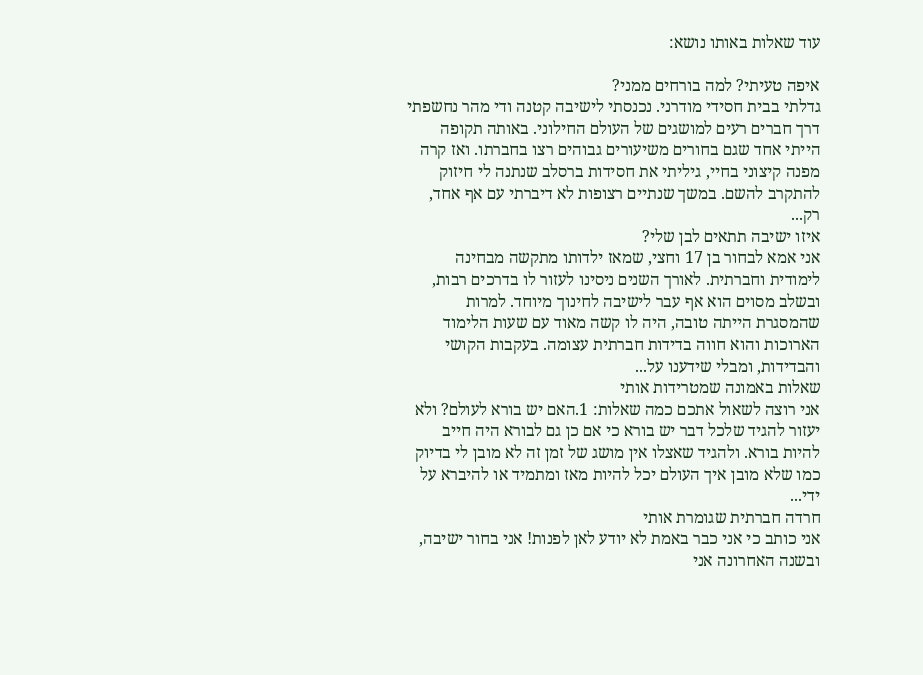עוד שאלות באותו נושא:

איפה טעיתי? למה בורחים ממני?
גדלתי בבית חסידי מודרני. נכנסתי לישיבה קטנה ודי מהר נחשפתי דרך חברים רעים למושגים של העולם החילוני. באותה תקופה הייתי אחד שגם בחורים משיעורים גבוהים רצו בחברתו. ואז קרה מפנה קיצוני בחיי, גיליתי את חסידות ברסלב שנתנה לי חיזוק להתקרב להשם. במשך שנתיים רצופות לא דיברתי עם אף אחד, רק...
איזו ישיבה תתאים לבן שלי?
אני אמא לבחור בן 17 וחצי, שמאז ילדותו מתקשה מבחינה לימודית וחברתית. לאורך השנים ניסינו לעזור לו בדרכים רבות, ובשלב מסוים הוא אף עבר לישיבה לחינוך מיוחד. למרות שהמסגרת הייתה טובה, היה לו קשה מאוד עם שעות הלימוד הארוכות והוא חווה בדידות חברתית עצומה. בעקבות הקושי והבדידות, ומבלי שידענו על...
שאלות באמונה שמטרידות אותי
אני רוצה לשאול אתכם כמה שאלות: 1.האם יש בורא לעולם? ולא יעזור להגיד שלכל דבר יש בורא כי אם כן גם לבורא היה חייב להיות בורא. ולהגיד שאצלו אין מושג של זמן זה לא מובן לי בדיוק כמו שלא מובן איך העולם יכל להיות מאז ומתמיד או להיברא על ידי...
חרדה חברתית שגומרת אותי
אני כותב כי אני כבר באמת לא יודע לאן לפנות! אני בחור ישיבה, ובשנה האחרונה אני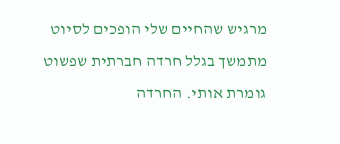מרגיש שהחיים שלי הופכים לסיוט מתמשך בגלל חרדה חברתית שפשוט גומרת אותי. החרדה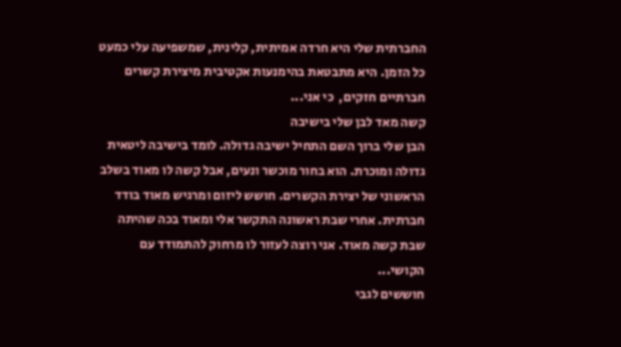החברתית שלי היא חרדה אמיתית, קלינית, שמשפיעה עלי כמעט כל הזמן. היא מתבטאת בהימנעות אקטיבית מיצירת קשרים חברתיים חזקים,  כי אני...
קשה מאד לבן שלי בישיבה
הבן שלי ברוך השם התחיל ישיבה גדולה. לומד בישיבה ליטאית גדולה ומוכרת. הוא בחור מוכשר ונעים, אבל קשה לו מאוד בשלב הראשוני של יצירת הקשרים. חושש ליזום ומרגיש מאוד בודד חברתית. אחרי שבת ראשונה התקשר אלי ומאוד בכה שהיתה שבת קשה מאוד. אני רוצה לעזור לו מרחוק להתמודד עם הקושי...
חוששים לגבי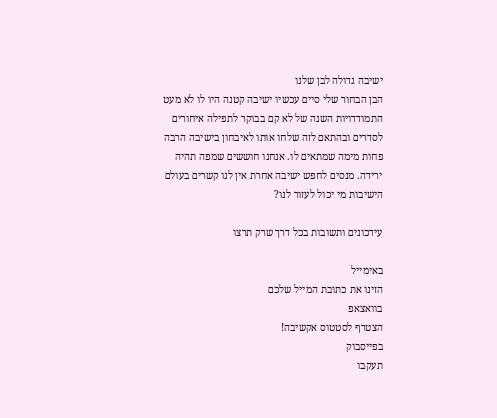ישיבה גדולה לבן שלנו
הבן הבחור שלי סיים עכשיו ישיבה קטנה היו לו לא מעט התמודדויות השנה של לא קם בבוקר לתפילה איחורים לסדרים ובהתאם לזה שלחו אותו לאיבחון בישיבה הרבה פחות מימה שמתאים לו. אנחנו חוששים שמפה תהיה ירידה. מנסים לחפש ישיבה אחרת אין לנו קשרים בעולם הישיבות מי יכול לעזור לנו?

עידכונים ותשובות בכל דרך שרק תרצו

באימייל
הזינו את כתובת המייל שלכם
בוואצאפ
הצטרף לסטטוס אקשיבה!
בפייסבוק
תעקבו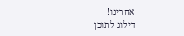אחרינו!
דילוג לתוכן